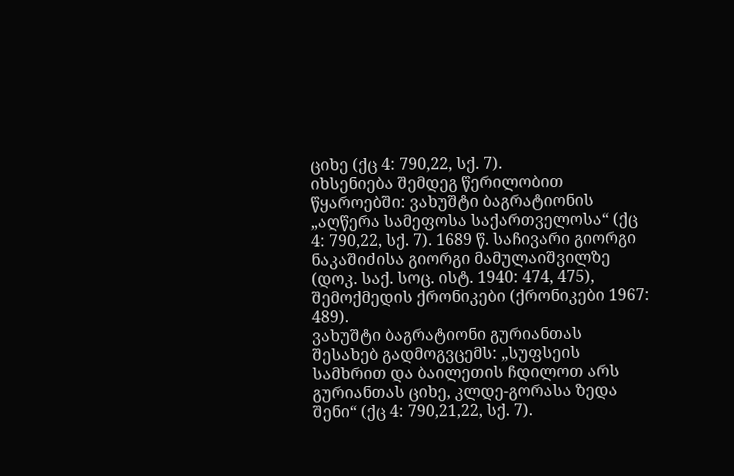ციხე (ქც 4: 790,22, სქ. 7).
იხსენიება შემდეგ წერილობით წყაროებში: ვახუშტი ბაგრატიონის „აღწერა სამეფოსა საქართველოსა“ (ქც 4: 790,22, სქ. 7). 1689 წ. საჩივარი გიორგი ნაკაშიძისა გიორგი მამულაიშვილზე (დოკ. საქ. სოც. ისტ. 1940: 474, 475), შემოქმედის ქრონიკები (ქრონიკები 1967: 489).
ვახუშტი ბაგრატიონი გურიანთას შესახებ გადმოგვცემს: „სუფსეის სამხრით და ბაილეთის ჩდილოთ არს გურიანთას ციხე, კლდე-გორასა ზედა შენი“ (ქც 4: 790,21,22, სქ. 7).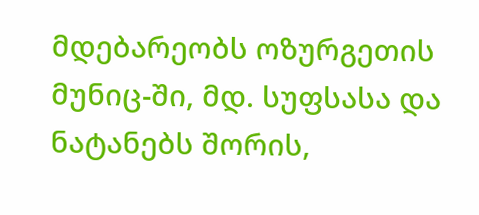მდებარეობს ოზურგეთის მუნიც-ში, მდ. სუფსასა და ნატანებს შორის,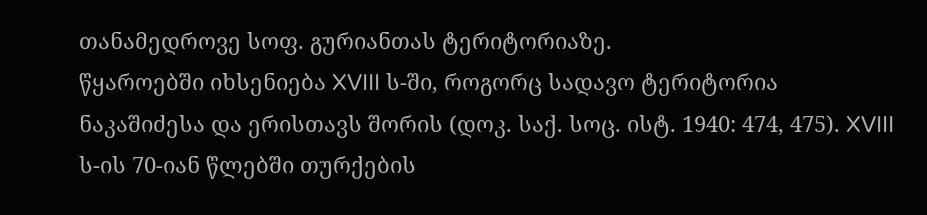თანამედროვე სოფ. გურიანთას ტერიტორიაზე.
წყაროებში იხსენიება XVIII ს-ში, როგორც სადავო ტერიტორია ნაკაშიძესა და ერისთავს შორის (დოკ. საქ. სოც. ისტ. 1940: 474, 475). XVIII ს-ის 70-იან წლებში თურქების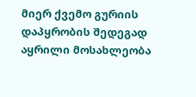მიერ ქვემო გურიის დაპყრობის შედეგად აყრილი მოსახლეობა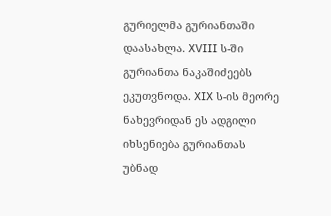გურიელმა გურიანთაში დაასახლა. XVIII ს-ში გურიანთა ნაკაშიძეებს ეკუთვნოდა. XIX ს-ის მეორე ნახევრიდან ეს ადგილი იხსენიება გურიანთას უბნად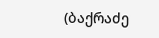(ბაქრაძე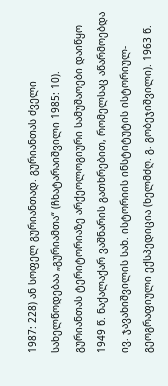1987: 228) ან სოფელ გურიანთად. გურიანთას ძველი სახელწოდებაა „გურიამთა“ (ჩხატარაიშვილი 1985: 10).
გურიანთას ტერიტორიაზე არქეოლოგიური სამუშაოები დაიწყო 1949 წ. ნაქალაქარ ვაშნარის გათხრებით, რომელსაც აწარმოებდა ივ. ჯავახიშვილის სახ. ისტორიის ინსტიტუტის ისტორიულ-გეოგრაფიული ექსპედიცია (ხელმძღ. გ. გობეჯიშვილი). 1963 წ.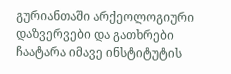გურიანთაში არქეოლოგიური დაზვერვები და გათხრები ჩაატარა იმავე ინსტიტუტის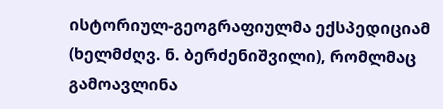ისტორიულ-გეოგრაფიულმა ექსპედიციამ (ხელმძღვ. ნ. ბერძენიშვილი), რომლმაც გამოავლინა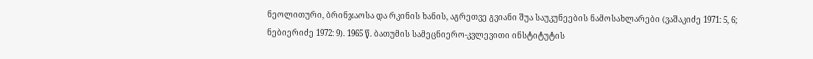ნეოლითური, ბრინჯაოსა და რკინის ხანის, აგრეთვე გვიანი შუა საუკუნეების ნამოსახლარები (ვაშაკიძე 1971: 5, 6; ნებიერიძე 1972: 9). 1965 წ. ბათუმის სამეცნიერო-კვლევითი ინსტიტუტის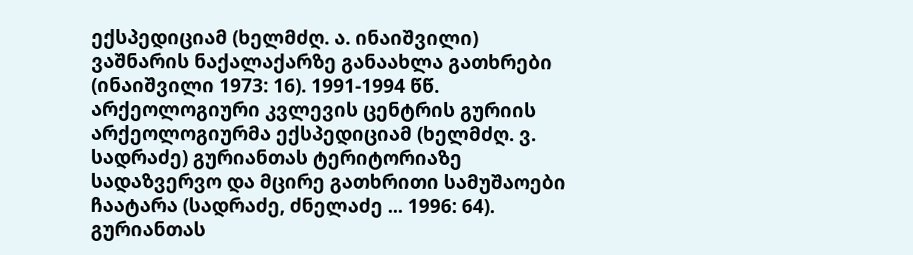ექსპედიციამ (ხელმძღ. ა. ინაიშვილი) ვაშნარის ნაქალაქარზე განაახლა გათხრები (ინაიშვილი 1973: 16). 1991-1994 წწ. არქეოლოგიური კვლევის ცენტრის გურიის არქეოლოგიურმა ექსპედიციამ (ხელმძღ. ვ. სადრაძე) გურიანთას ტერიტორიაზე სადაზვერვო და მცირე გათხრითი სამუშაოები ჩაატარა (სადრაძე, ძნელაძე ... 1996: 64).
გურიანთას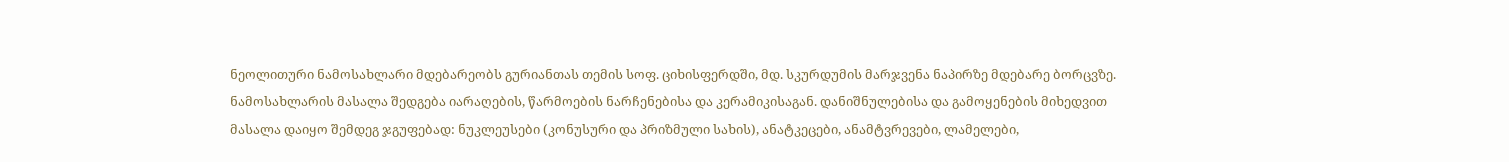ნეოლითური ნამოსახლარი მდებარეობს გურიანთას თემის სოფ. ციხისფერდში, მდ. სკურდუმის მარჯვენა ნაპირზე მდებარე ბორცვზე. ნამოსახლარის მასალა შედგება იარაღების, წარმოების ნარჩენებისა და კერამიკისაგან. დანიშნულებისა და გამოყენების მიხედვით მასალა დაიყო შემდეგ ჯგუფებად: ნუკლეუსები (კონუსური და პრიზმული სახის), ანატკეცები, ანამტვრევები, ლამელები,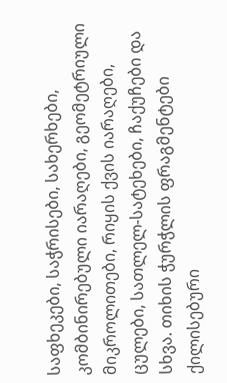საფხეკები, საჭრისები, სახერხები, კომბინირებული იარაღები, გეომეტრიული მიკროლითები, რიყის ქვის იარაღები, ცულები, სათლელ-სატეხები, ჩაქუჩები და სხვა. თიხის ჭურჭლის ფრაგმენტები ქილისებური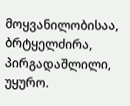მოყვანილობისაა, ბრტყელძირა, პირგადაშლილი, უყურო.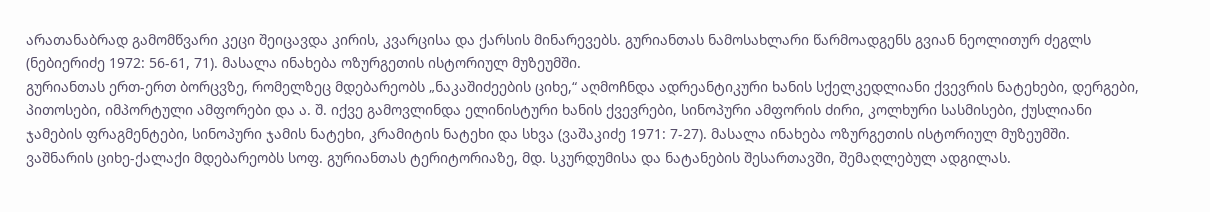არათანაბრად გამომწვარი კეცი შეიცავდა კირის, კვარცისა და ქარსის მინარევებს. გურიანთას ნამოსახლარი წარმოადგენს გვიან ნეოლითურ ძეგლს (ნებიერიძე 1972: 56-61, 71). მასალა ინახება ოზურგეთის ისტორიულ მუზეუმში.
გურიანთას ერთ-ერთ ბორცვზე, რომელზეც მდებარეობს „ნაკაშიძეების ციხე,“ აღმოჩნდა ადრეანტიკური ხანის სქელკედლიანი ქვევრის ნატეხები, დერგები, პითოსები, იმპორტული ამფორები და ა. შ. იქვე გამოვლინდა ელინისტური ხანის ქვევრები, სინოპური ამფორის ძირი, კოლხური სასმისები, ქუსლიანი ჯამების ფრაგმენტები, სინოპური ჯამის ნატეხი, კრამიტის ნატეხი და სხვა (ვაშაკიძე 1971: 7-27). მასალა ინახება ოზურგეთის ისტორიულ მუზეუმში.
ვაშნარის ციხე-ქალაქი მდებარეობს სოფ. გურიანთას ტერიტორიაზე, მდ. სკურდუმისა და ნატანების შესართავში, შემაღლებულ ადგილას.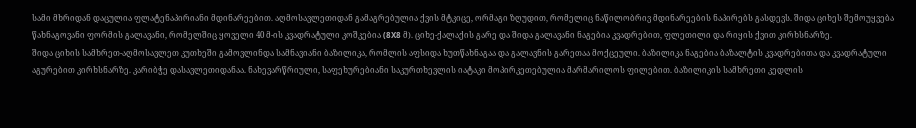სამი მხრიდან დაცულია ფლატენაპირიანი მდინარეებით. აღმოსავლეთიდან გამაგრებულია ქვის მტკიცე, ორმაგი ზღუდით, რომელიც ნაწილობრივ მდინარეების ნაპირებს გასდევს. შიდა ციხეს შემოუყვება წახნაგოვანი ფორმის გალავანი, რომელშიც ყოველი 40 მ-ის კვადრატული კოშკებია (8X8 მ). ციხე-ქალაქის გარე და შიდა გალავანი ნაგებია კვადრებით, ფლეთილი და რიყის ქვით კირხსნარზე.
შიდა ციხის სამხრეთ-აღმოსავლეთ კუთხეში გამოვლინდა სამნავიანი ბაზილიკა, რომლის აფსიდა ხუთწახნაგაა და გალავნის გარეთაა მოქცეული. ბაზილიკა ნაგებია ბაზალტის კვადრებითა და კვადრატული აგურებით კირხსნარზე. კარიბჭე დასავლეთიდანაა. ნახევარწრიული, საფეხურებიანი საკურთხევლის იატაკი მოპირკეთებულია მარმარილოს ფილებით. ბაზილიკის სამხრეთი კედლის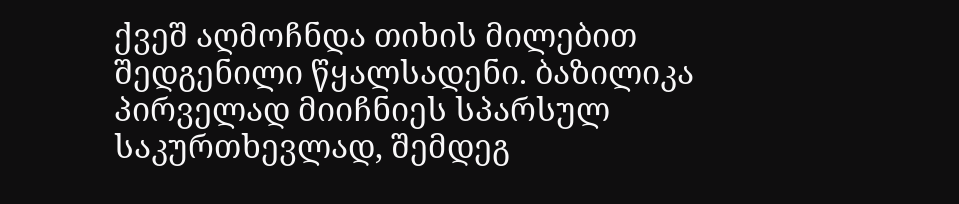ქვეშ აღმოჩნდა თიხის მილებით შედგენილი წყალსადენი. ბაზილიკა პირველად მიიჩნიეს სპარსულ საკურთხევლად, შემდეგ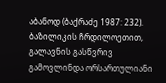აბანოდ (ბაქრაძე 1987: 232). ბაზილიკის ჩრდილოეთით, გალავნის გასწვრივ გამოვლინდა ორსართულიანი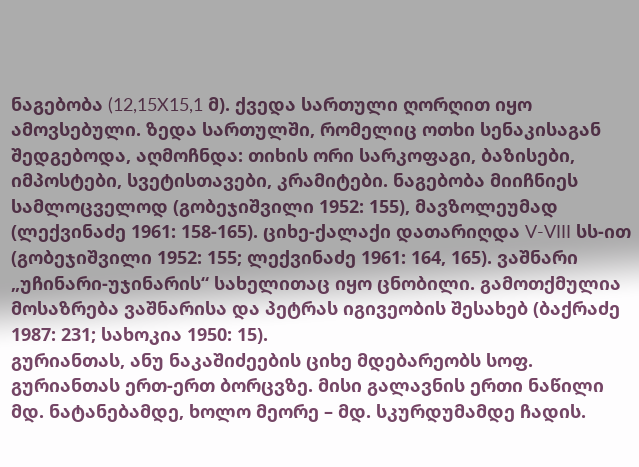ნაგებობა (12,15X15,1 მ). ქვედა სართული ღორღით იყო ამოვსებული. ზედა სართულში, რომელიც ოთხი სენაკისაგან შედგებოდა, აღმოჩნდა: თიხის ორი სარკოფაგი, ბაზისები, იმპოსტები, სვეტისთავები, კრამიტები. ნაგებობა მიიჩნიეს სამლოცველოდ (გობეჯიშვილი 1952: 155), მავზოლეუმად (ლექვინაძე 1961: 158-165). ციხე-ქალაქი დათარიღდა V-VIII სს-ით (გობეჯიშვილი 1952: 155; ლექვინაძე 1961: 164, 165). ვაშნარი „უჩინარი-უჯინარის“ სახელითაც იყო ცნობილი. გამოთქმულია მოსაზრება ვაშნარისა და პეტრას იგივეობის შესახებ (ბაქრაძე 1987: 231; სახოკია 1950: 15).
გურიანთას, ანუ ნაკაშიძეების ციხე მდებარეობს სოფ. გურიანთას ერთ-ერთ ბორცვზე. მისი გალავნის ერთი ნაწილი მდ. ნატანებამდე, ხოლო მეორე – მდ. სკურდუმამდე ჩადის.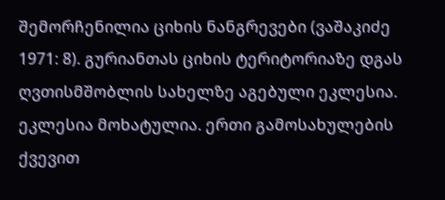შემორჩენილია ციხის ნანგრევები (ვაშაკიძე 1971: 8). გურიანთას ციხის ტერიტორიაზე დგას ღვთისმშობლის სახელზე აგებული ეკლესია. ეკლესია მოხატულია. ერთი გამოსახულების ქვევით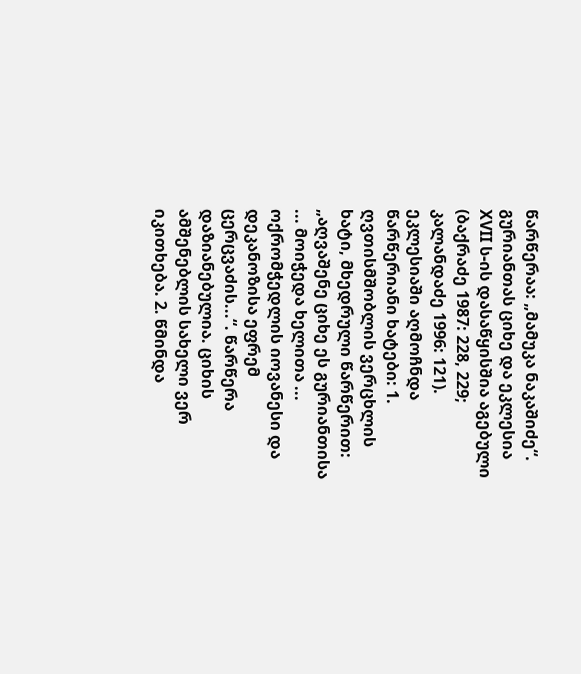წარწერაა: „მამუკა ნაკაშიძე“. გურიანთას ციხე და ეკლესია XVII ს-ის დასაწყისშია აგებული (ბაქრაძე 1987: 228, 229; კალანდაძე 1996: 121). ეკლესიაში აღმოჩნდა წარწერიანი ხატები: 1. ღვთისმშობლის ვერცხლის ხატი, მხედრული წარწერით: „აღვაშენე ციხე ეს გურიანთისა ... მოიჭედა ხელითა ... ოქრომჭედლის იოვანესი და დეკანოზისა ეფრემ ცერცვაძის...“. წარწერა დაზიანებულია. ციხის ამშენებლის სახელი ვერ იკითხება. 2. წმინდა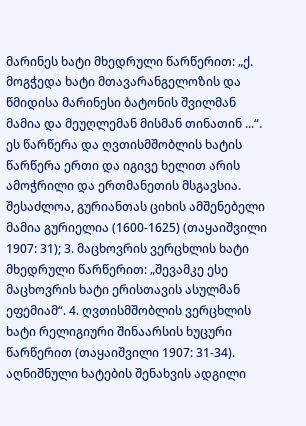მარინეს ხატი მხედრული წარწერით: „ქ. მოგჭედა ხატი მთავარანგელოზის და წმიდისა მარინესი ბატონის შვილმან მამია და მეუღლემან მისმან თინათინ ...“. ეს წარწერა და ღვთისმშობლის ხატის წარწერა ერთი და იგივე ხელით არის ამოჭრილი და ერთმანეთის მსგავსია. შესაძლოა, გურიანთას ციხის ამშენებელი მამია გურიელია (1600-1625) (თაყაიშვილი 1907: 31); 3. მაცხოვრის ვერცხლის ხატი მხედრული წარწერით: „შევამკე ესე მაცხოვრის ხატი ერისთავის ასულმან ეფემიამ“. 4. ღვთისმშობლის ვერცხლის ხატი რელიგიური შინაარსის ხუცური წარწერით (თაყაიშვილი 1907: 31-34). აღნიშნული ხატების შენახვის ადგილი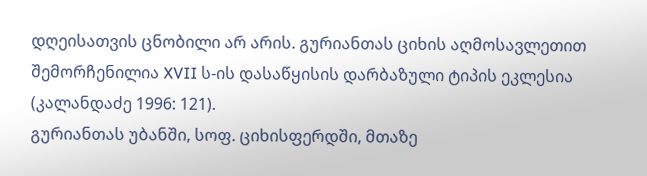დღეისათვის ცნობილი არ არის. გურიანთას ციხის აღმოსავლეთით შემორჩენილია XVII ს-ის დასაწყისის დარბაზული ტიპის ეკლესია (კალანდაძე 1996: 121).
გურიანთას უბანში, სოფ. ციხისფერდში, მთაზე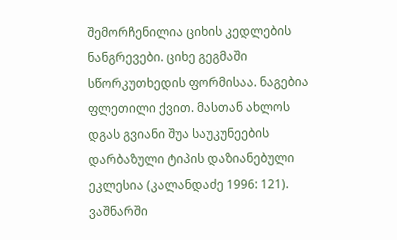შემორჩენილია ციხის კედლების ნანგრევები. ციხე გეგმაში სწორკუთხედის ფორმისაა. ნაგებია ფლეთილი ქვით. მასთან ახლოს დგას გვიანი შუა საუკუნეების დარბაზული ტიპის დაზიანებული ეკლესია (კალანდაძე 1996: 121).
ვაშნარში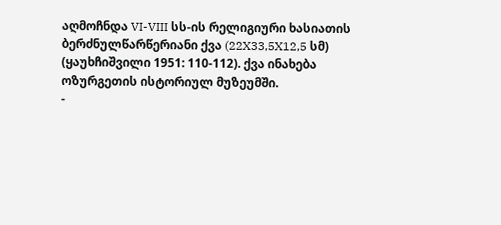აღმოჩნდა VI-VIII სს-ის რელიგიური ხასიათის ბერძნულწარწერიანი ქვა (22X33,5X12,5 სმ) (ყაუხჩიშვილი 1951: 110-112). ქვა ინახება ოზურგეთის ისტორიულ მუზეუმში.
-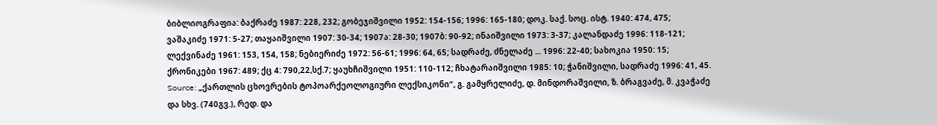ბიბლიოგრაფია: ბაქრაძე 1987: 228, 232; გობეჯიშვილი 1952: 154-156; 1996: 165-180; დოკ. საქ. სოც. ისტ. 1940: 474, 475; ვაშაკიძე 1971: 5-27; თაყაიშვილი 1907: 30-34; 1907ა: 28-30; 1907ბ: 90-92; ინაიშვილი 1973: 3-37; კალანდაძე 1996: 118-121; ლექვინაძე 1961: 153, 154, 158; ნებიერიძე 1972: 56-61; 1996: 64, 65; სადრაძე, ძნელაძე ... 1996: 22-40; სახოკია 1950: 15; ქრონიკები 1967: 489; ქც 4: 790,22,სქ.7; ყაუხჩიშვილი 1951: 110-112; ჩხატარაიშვილი 1985: 10; ჭანიშვილი, სადრაძე 1996: 41, 45.
Source: „ქართლის ცხოვრების ტოპოარქეოლოგიური ლექსიკონი“, გ. გამყრელიძე, დ. მინდორაშვილი, ზ. ბრაგვაძე, მ. კვაჭაძე და სხვ. (740გვ.), რედ. და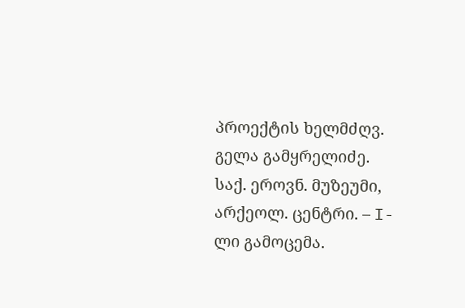პროექტის ხელმძღვ. გელა გამყრელიძე. საქ. ეროვნ. მუზეუმი, არქეოლ. ცენტრი. – I-ლი გამოცემა.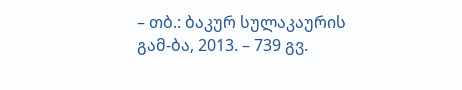– თბ.: ბაკურ სულაკაურის გამ-ბა, 2013. – 739 გვ.